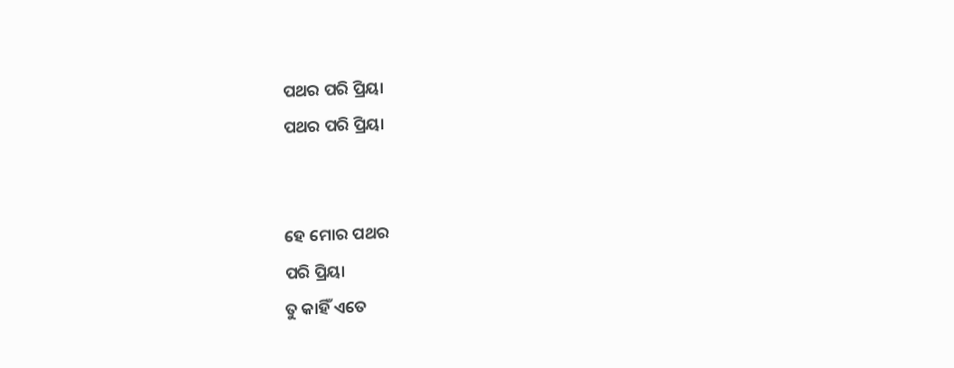ପଥର ପରି ପ୍ରିୟା
ପଥର ପରି ପ୍ରିୟା


ହେ ମୋର ପଥର
ପରି ପ୍ରିୟା
ତୁ କାହିଁ ଏତେ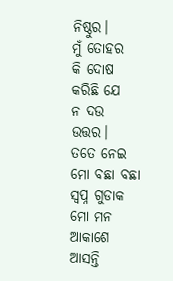ନିଷ୍ଠୁର।
ମୁଁ ତୋହର
କି ଦୋଷ କରିଛି ଯେ
ନ ଦଉ ଉତ୍ତର।
ତତେ ନେଇ
ମୋ ବଛା ବଛା
ସ୍ୱପ୍ନ ଗୁଡାକ
ମୋ ମନ ଆକାଶେ
ଆସନ୍ତି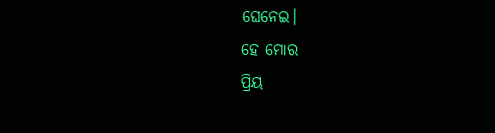ଘେନେଇ।
ହେ ମୋର
ପ୍ରିୟ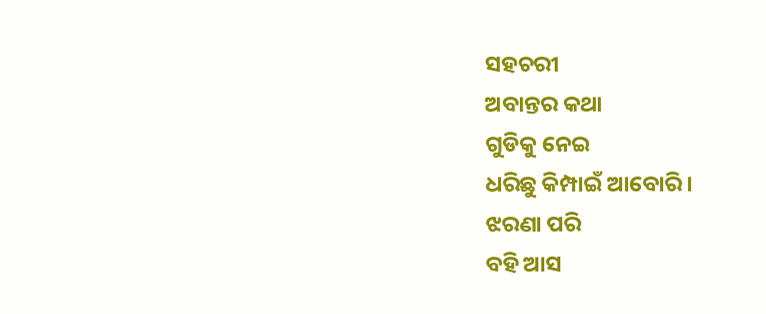ସହଚରୀ
ଅବାନ୍ତର କଥା
ଗୁଡିକୁ ନେଇ
ଧରିଛୁ କିମ୍ପାଇଁ ଆବୋରି।
ଝରଣା ପରି
ବହି ଆସ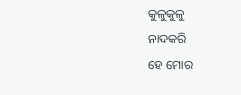କୁଳୁକୁଳୁ
ନାଦକରି
ହେ ମୋର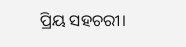ପ୍ରିୟ ସହଚରୀ।